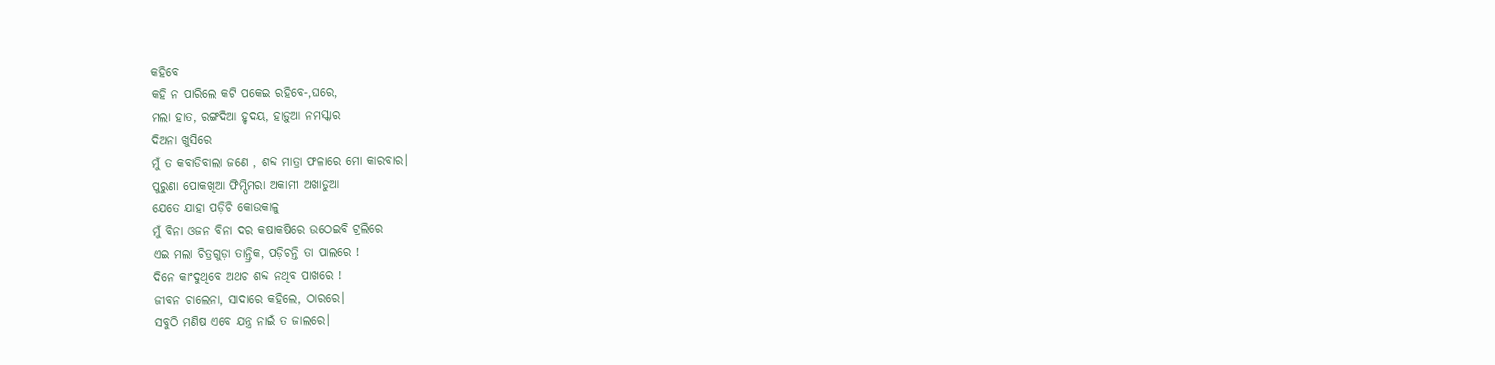କହିବେ
କହି ନ ପାରିଲେ କଟି ପକେଇ ରହିବେ-,ଘରେ,
ମଲା ହାତ, ରଙ୍ଗଦିଆ ହୃଦୟ, ହାଡ଼ୁଆ ନମସ୍କାର
ଦିଅନା ଖୁସିରେ
ମୁଁ ତ କବାଡିବାଲା ଜଣେ , ଶବ୍ଦ ମାତ୍ରା ଫଳାରେ ମୋ କାରବାର।
ପୁରୁଣା ପୋକଖିଆ ଫିମ୍ପିମରା ଅକାମୀ ଅଖାଡୁଆ
ଯେତେ ଯାହା ପଡ଼ିଚି କୋଉକାଳୁ
ମୁଁ ବିନା ଓଜନ ବିନା ଦର କଷାକଷିରେ ଉଠେଇବି ଟ୍ରଲିରେ
ଏଇ ମଲା ଚିତ୍ରଗୁଡ଼ା ତାନ୍ତ୍ରିକ, ପଡ଼ିଚନ୍ତି ତା ପାଲରେ !
ଦିନେ କାଂଦୁଥିବେ ଅଥଚ ଶବ୍ଦ ନଥିବ ପାଖରେ !
ଜୀବନ ଚାଲେନା, ସାଦାରେ କହିଲେ, ଠାରରେ।
ସବୁଠି ମଣିଷ ଏବେ ଯନ୍ତ୍ର ନାଇଁ ତ ଜାଲରେ।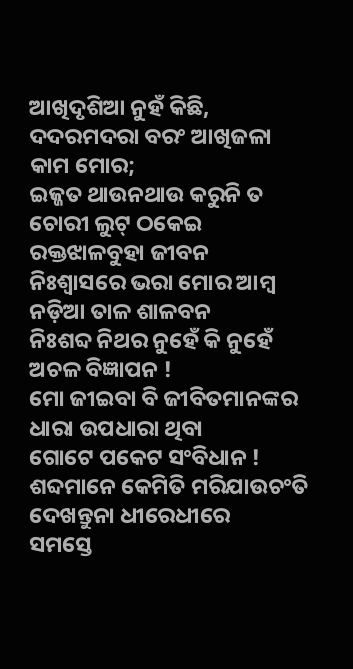ଆଖିଦୃଶିଆ ନୁହଁ କିଛି, ଦଦରମଦରା ବରଂ ଆଖିଜଳା କାମ ମୋର;
ଇଜ୍ଜତ ଥାଉନଥାଉ କରୁନି ତ ଚୋରୀ ଲୁଟ୍ ଠକେଇ
ରକ୍ତଝାଳବୁହା ଜୀବନ
ନିଃଶ୍ବାସରେ ଭରା ମୋର ଆମ୍ବ ନଡ଼ିଆ ତାଳ ଶାଳବନ
ନିଃଶବ୍ଦ ନିଥର ନୁହେଁ କି ନୁହେଁ ଅଚଳ ବିଜ୍ଞାପନ !
ମୋ ଜୀଇବା ବି ଜୀବିତମାନଙ୍କର ଧାରା ଉପଧାରା ଥିବା
ଗୋଟେ ପକେଟ ସଂବିଧାନ !
ଶବ୍ଦମାନେ କେମିତି ମରିଯାଉଚଂତି ଦେଖନ୍ତୁନା ଧୀରେଧୀରେ
ସମସ୍ତେ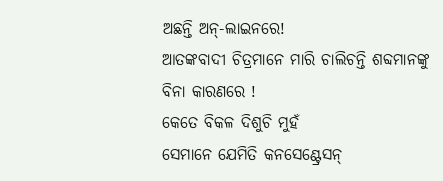ଅଛନ୍ତି ଅନ୍-ଲାଇନରେ!
ଆତଙ୍କବାଦୀ ଚିତ୍ରମାନେ ମାରି ଚାଲିଚନ୍ତି ଶବ୍ଦମାନଙ୍କୁ
ବିନା କାରଣରେ !
କେତେ ବିକଳ ଦିଶୁଚି ମୁହଁ
ସେମାନେ ଯେମିତି କନସେଣ୍ଟ୍ରେସନ୍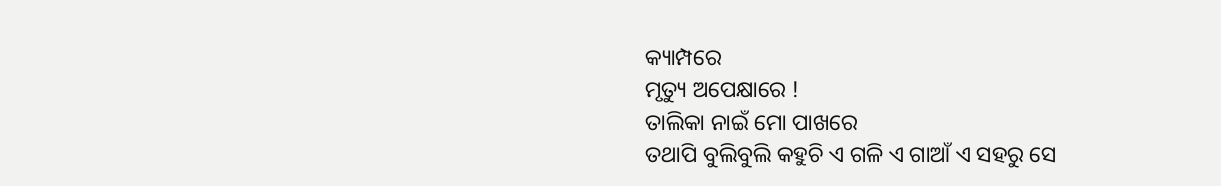କ୍ୟାମ୍ପରେ
ମୃତ୍ୟୁ ଅପେକ୍ଷାରେ !
ତାଲିକା ନାଇଁ ମୋ ପାଖରେ
ତଥାପି ବୁଲିବୁଲି କହୁଚି ଏ ଗଳି ଏ ଗାଆଁ ଏ ସହରୁ ସେ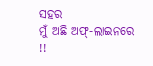ସହର
ମୁଁ ଅଛି ଅଫ୍-ଲାଇନରେ !!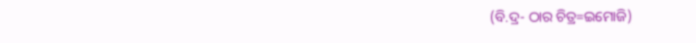(ବି.ଦ୍ର- ଠାର ଚିତ୍ର=ଇମୋଜି)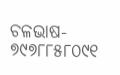ଚଳଭାଷ- ୭୯୭୮୮୫୮୦୯୧